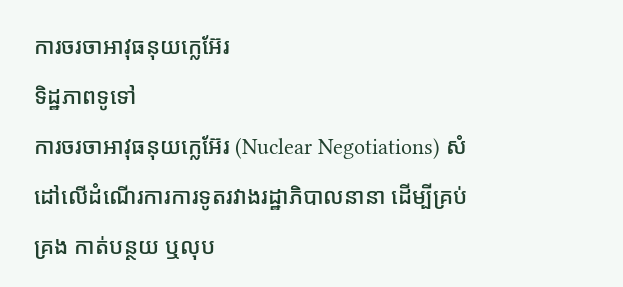ការចរចាអាវុធនុយក្លេអ៊ែរ
ទិដ្ឋភាពទូទៅ
ការចរចាអាវុធនុយក្លេអ៊ែរ (Nuclear Negotiations) សំដៅលើដំណើរការការទូតរវាងរដ្ឋាភិបាលនានា ដើម្បីគ្រប់គ្រង កាត់បន្ថយ ឬលុប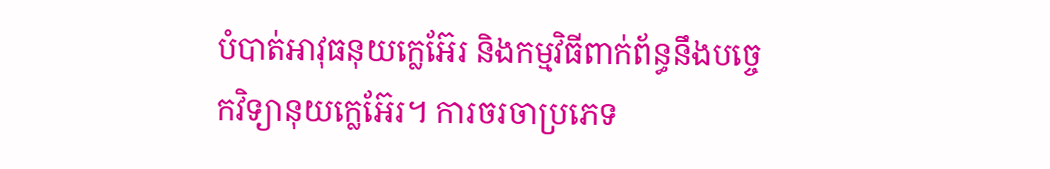បំបាត់អាវុធនុយក្លេអ៊ែរ និងកម្មវិធីពាក់ព័ន្ធនឹងបច្ចេកវិទ្យានុយក្លេអ៊ែរ។ ការចរចាប្រភេទ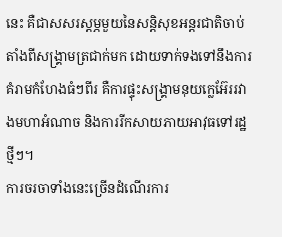នេះ គឺជាសសរស្តម្ភមួយនៃសន្តិសុខអន្តរជាតិចាប់តាំងពីសង្គ្រាមត្រជាក់មក ដោយទាក់ទងទៅនឹងការគំរាមកំហែងធំៗពីរ គឺការផ្ទុះសង្គ្រាមនុយក្លេអ៊ែររវាងមហាអំណាច និងការរីកសាយភាយអាវុធទៅរដ្ឋថ្មីៗ។
ការចរចាទាំងនេះច្រើនដំណើរការ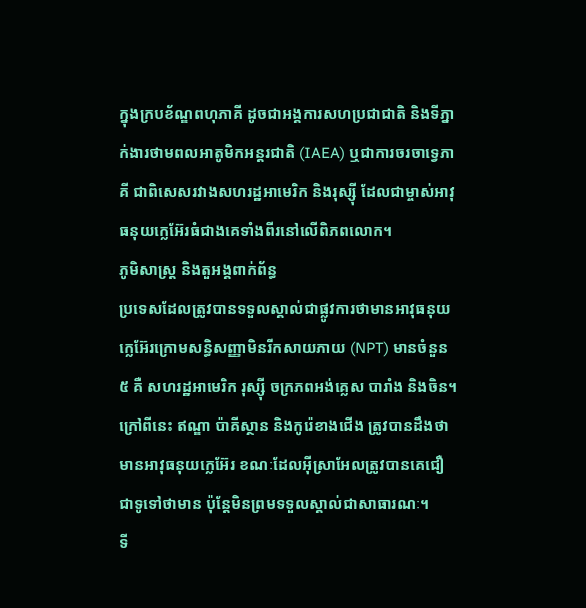ក្នុងក្របខ័ណ្ឌពហុភាគី ដូចជាអង្គការសហប្រជាជាតិ និងទីភ្នាក់ងារថាមពលអាតូមិកអន្តរជាតិ (IAEA) ឬជាការចរចាទ្វេភាគី ជាពិសេសរវាងសហរដ្ឋអាមេរិក និងរុស្ស៊ី ដែលជាម្ចាស់អាវុធនុយក្លេអ៊ែរធំជាងគេទាំងពីរនៅលើពិភពលោក។
ភូមិសាស្ត្រ និងតួអង្គពាក់ព័ន្ធ
ប្រទេសដែលត្រូវបានទទួលស្គាល់ជាផ្លូវការថាមានអាវុធនុយក្លេអ៊ែរក្រោមសន្ធិសញ្ញាមិនរីកសាយភាយ (NPT) មានចំនួន ៥ គឺ សហរដ្ឋអាមេរិក រុស្ស៊ី ចក្រភពអង់គ្លេស បារាំង និងចិន។ ក្រៅពីនេះ ឥណ្ឌា ប៉ាគីស្ថាន និងកូរ៉េខាងជើង ត្រូវបានដឹងថាមានអាវុធនុយក្លេអ៊ែរ ខណៈដែលអ៊ីស្រាអែលត្រូវបានគេជឿជាទូទៅថាមាន ប៉ុន្តែមិនព្រមទទួលស្គាល់ជាសាធារណៈ។
ទី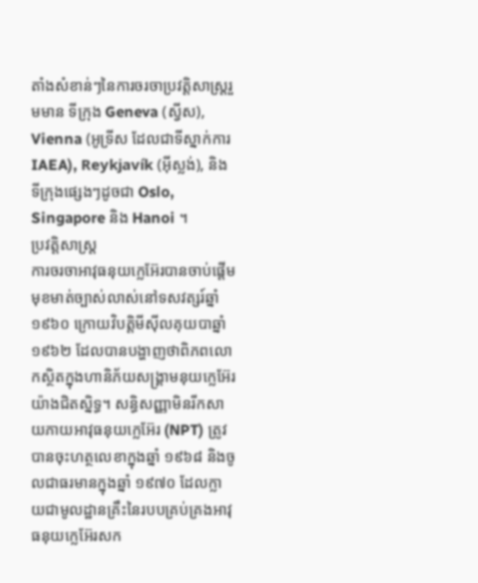តាំងសំខាន់ៗនៃការចរចាប្រវត្តិសាស្ត្ររួមមាន ទីក្រុង Geneva (ស្វីស), Vienna (អូទ្រីស ដែលជាទីស្នាក់ការ IAEA), Reykjavík (អ៊ីស្លង់), និងទីក្រុងផ្សេងៗដូចជា Oslo, Singapore និង Hanoi ។
ប្រវត្តិសាស្ត្រ
ការចរចាអាវុធនុយក្លេអ៊ែរបានចាប់ផ្តើមមុខមាត់ច្បាស់លាស់នៅទសវត្សរ៍ឆ្នាំ ១៩៦០ ក្រោយវិបត្តិមីស៊ីលគុយបាឆ្នាំ ១៩៦២ ដែលបានបង្ហាញថាពិភពលោកស្ថិតក្នុងហានិភ័យសង្គ្រាមនុយក្លេអ៊ែរយ៉ាងជិតស្និទ្ធ។ សន្ធិសញ្ញាមិនរីកសាយភាយអាវុធនុយក្លេអ៊ែរ (NPT) ត្រូវបានចុះហត្ថលេខាក្នុងឆ្នាំ ១៩៦៨ និងចូលជាធរមានក្នុងឆ្នាំ ១៩៧០ ដែលក្លាយជាមូលដ្ឋានគ្រឹះនៃរបបគ្រប់គ្រងអាវុធនុយក្លេអ៊ែរសក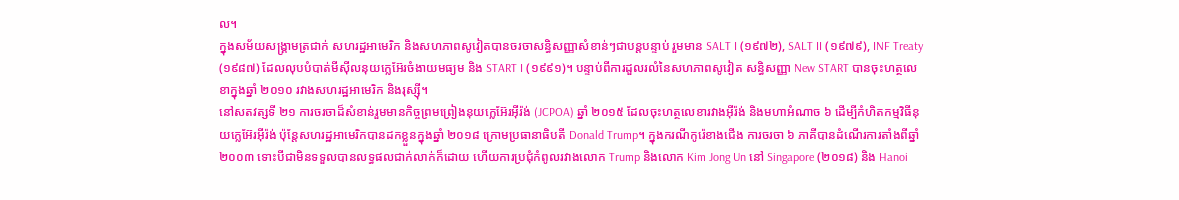ល។
ក្នុងសម័យសង្គ្រាមត្រជាក់ សហរដ្ឋអាមេរិក និងសហភាពសូវៀតបានចរចាសន្ធិសញ្ញាសំខាន់ៗជាបន្តបន្ទាប់ រួមមាន SALT I (១៩៧២), SALT II (១៩៧៩), INF Treaty (១៩៨៧) ដែលលុបបំបាត់មីស៊ីលនុយក្លេអ៊ែរចំងាយមធ្យម និង START I (១៩៩១)។ បន្ទាប់ពីការដួលរលំនៃសហភាពសូវៀត សន្ធិសញ្ញា New START បានចុះហត្ថលេខាក្នុងឆ្នាំ ២០១០ រវាងសហរដ្ឋអាមេរិក និងរុស្ស៊ី។
នៅសតវត្សទី ២១ ការចរចាដ៏សំខាន់រួមមានកិច្ចព្រមព្រៀងនុយក្លេអ៊ែរអ៊ីរ៉ង់ (JCPOA) ឆ្នាំ ២០១៥ ដែលចុះហត្ថលេខារវាងអ៊ីរ៉ង់ និងមហាអំណាច ៦ ដើម្បីកំហិតកម្មវិធីនុយក្លេអ៊ែរអ៊ីរ៉ង់ ប៉ុន្តែសហរដ្ឋអាមេរិកបានដកខ្លួនក្នុងឆ្នាំ ២០១៨ ក្រោមប្រធានាធិបតី Donald Trump។ ក្នុងករណីកូរ៉េខាងជើង ការចរចា ៦ ភាគីបានដំណើរការតាំងពីឆ្នាំ ២០០៣ ទោះបីជាមិនទទួលបានលទ្ធផលជាក់លាក់ក៏ដោយ ហើយការប្រជុំកំពូលរវាងលោក Trump និងលោក Kim Jong Un នៅ Singapore (២០១៨) និង Hanoi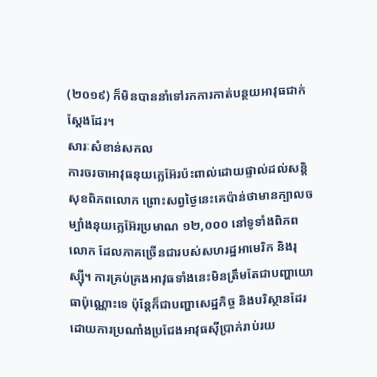(២០១៩) ក៏មិនបាននាំទៅរកការកាត់បន្ថយអាវុធជាក់ស្តែងដែរ។
សារៈសំខាន់សកល
ការចរចាអាវុធនុយក្លេអ៊ែរប៉ះពាល់ដោយផ្ទាល់ដល់សន្តិសុខពិភពលោក ព្រោះសព្វថ្ងៃនេះគេប៉ាន់ថាមានក្បាលចម្បាំងនុយក្លេអ៊ែរប្រមាណ ១២,០០០ នៅទូទាំងពិភពលោក ដែលភាគច្រើនជារបស់សហរដ្ឋអាមេរិក និងរុស្ស៊ី។ ការគ្រប់គ្រងអាវុធទាំងនេះមិនត្រឹមតែជាបញ្ហាយោធាប៉ុណ្ណោះទេ ប៉ុន្តែក៏ជាបញ្ហាសេដ្ឋកិច្ច និងបរិស្ថានដែរ ដោយការប្រណាំងប្រជែងអាវុធស៊ីប្រាក់រាប់រយ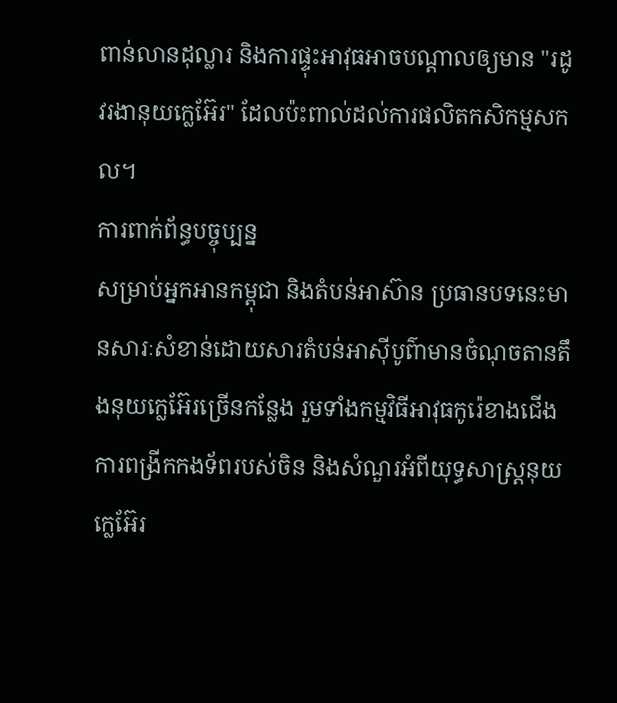ពាន់លានដុល្លារ និងការផ្ទុះអាវុធអាចបណ្តាលឲ្យមាន "រដូវរងានុយក្លេអ៊ែរ" ដែលប៉ះពាល់ដល់ការផលិតកសិកម្មសកល។
ការពាក់ព័ន្ធបច្ចុប្បន្ន
សម្រាប់អ្នកអានកម្ពុជា និងតំបន់អាស៊ាន ប្រធានបទនេះមានសារៈសំខាន់ដោយសារតំបន់អាស៊ីបូព៌ាមានចំណុចតានតឹងនុយក្លេអ៊ែរច្រើនកន្លែង រួមទាំងកម្មវិធីអាវុធកូរ៉េខាងជើង ការពង្រីកកងទ័ពរបស់ចិន និងសំណួរអំពីយុទ្ធសាស្ត្រនុយក្លេអ៊ែរ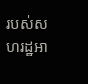របស់សហរដ្ឋអា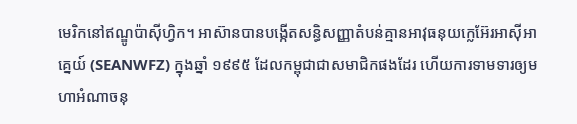មេរិកនៅឥណ្ឌូប៉ាស៊ីហ្វិក។ អាស៊ានបានបង្កើតសន្ធិសញ្ញាតំបន់គ្មានអាវុធនុយក្លេអ៊ែរអាស៊ីអាគ្នេយ៍ (SEANWFZ) ក្នុងឆ្នាំ ១៩៩៥ ដែលកម្ពុជាជាសមាជិកផងដែរ ហើយការទាមទារឲ្យមហាអំណាចនុ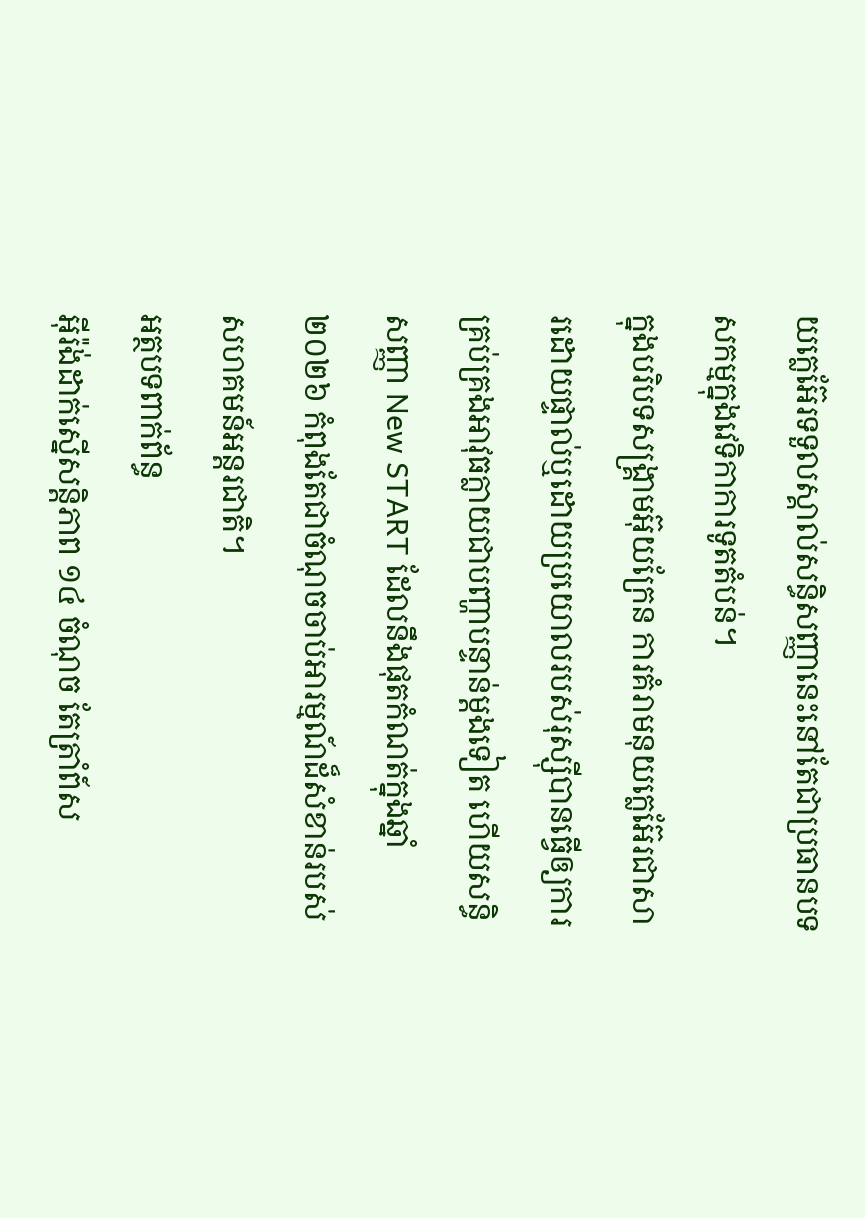យក្លេអ៊ែរទទួលស្គាល់សន្ធិសញ្ញានេះនៅតែជាប្រធានបទសកម្មក្នុងវេទិកាការទូតតំបន់។
ក្នុងបរិបទសង្គ្រាមអ៊ុយក្រែន ការគំរាមនុយក្លេអ៊ែរជាសារដោយផ្ទាល់ឬដោយប្រយោលរបស់រុស្ស៊ីបានធ្វើឲ្យការគ្រប់គ្រងអាវុធក្លាយជាបញ្ហាបន្ទាន់ម្តងទៀត ហើយសន្ធិសញ្ញា New START ដែលនឹងផុតកំណត់ក្នុងឆ្នាំ ២០២៦ កំពុងតែជាចំណុចចាប់អារម្មណ៍ដ៏សំខាន់របស់សហគមន៍អន្តរជាតិ។
អត្ថបទពាក់ព័ន្ធ
អ៊ីរ៉ង់ដាក់ស្នើសន្តិភាព ១៤ ចំណុច តែត្រាំព៍ស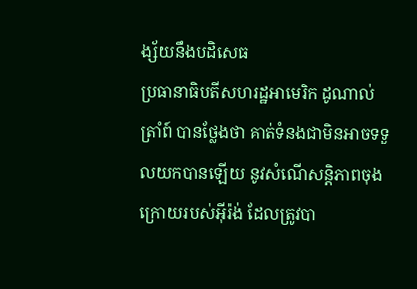ង្ស័យនឹងបដិសេធ
ប្រធានាធិបតីសហរដ្ឋអាមេរិក ដូណាល់ ត្រាំព៍ បានថ្លែងថា គាត់ទំនងជាមិនអាចទទួលយកបានឡើយ នូវសំណើសន្តិភាពចុងក្រោយរបស់អ៊ីរ៉ង់ ដែលត្រូវបា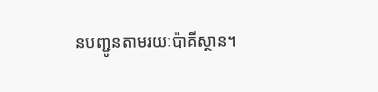នបញ្ជូនតាមរយៈប៉ាគីស្ថាន។